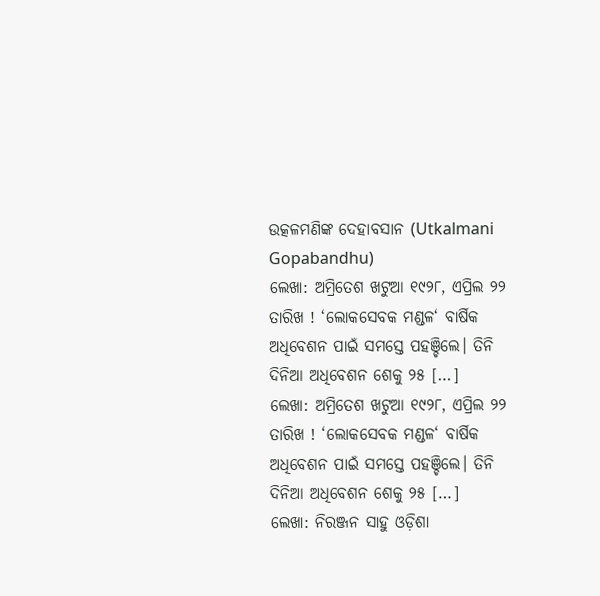ଉତ୍କଳମଣିଙ୍କ ଦେହାବସାନ (Utkalmani Gopabandhu)
ଲେଖା: ଅମ୍ରିତେଶ ଖଟୁଆ ୧୯୨୮, ଏପ୍ରିଲ ୨୨ ତାରିଖ ! ‘ଲୋକସେବକ ମଣ୍ଡଳ‘ ବାର୍ଷିକ ଅଧିବେଶନ ପାଇଁ ସମସ୍ତେ ପହଞ୍ଚିଲେ। ତିନି ଦିନିଆ ଅଧିବେଶନ ଶେକୁ ୨୫ […]
ଲେଖା: ଅମ୍ରିତେଶ ଖଟୁଆ ୧୯୨୮, ଏପ୍ରିଲ ୨୨ ତାରିଖ ! ‘ଲୋକସେବକ ମଣ୍ଡଳ‘ ବାର୍ଷିକ ଅଧିବେଶନ ପାଇଁ ସମସ୍ତେ ପହଞ୍ଚିଲେ। ତିନି ଦିନିଆ ଅଧିବେଶନ ଶେକୁ ୨୫ […]
ଲେଖା: ନିରଞ୍ଜନ ସାହୁ ଓଡ଼ିଶା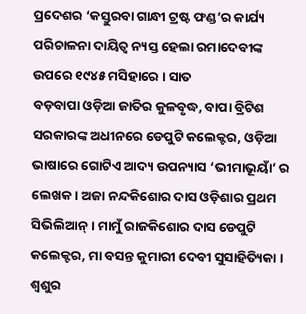ପ୍ରଦେଶର ‘କସ୍ତୁରବା ଗାନ୍ଧୀ ଟ୍ରଷ୍ଟ ଫଣ୍ଡ’ର କାର୍ଯ୍ୟ ପରିଚାଳନା ଦାୟିତ୍ଵ ନ୍ୟସ୍ତ ହେଲା ରମାଦେବୀଙ୍କ ଉପରେ ୧୯୪୫ ମସିହାରେ । ସାତ
ବଡ଼ବାପା ଓଡ଼ିଆ ଜାତିର କୁଳବୃଦ୍ଧ, ବାପା ବ୍ରିଟିଶ ସରକାରଙ୍କ ଅଧୀନରେ ଡେପୁଟି କଲେକ୍ଟର, ଓଡ଼ିଆ ଭାଷାରେ ଗୋଟିଏ ଆଦ୍ୟ ଉପନ୍ୟାସ ‘ଭୀମାଭୂୟାଁ’ ର ଲେଖକ। ଅଜା ନନ୍ଦକିଶୋର ଦାସ ଓଡ଼ିଶାର ପ୍ରଥମ ସିଭିଲିଆନ୍। ମାମୁଁ ରାଜକିଶୋର ଦାସ ଡେପୁଟି କଲେକ୍ଟର, ମା ବସନ୍ତ କୁମାରୀ ଦେବୀ ସୁସାହିତ୍ୟିକା । ଶ୍ଵଶୁର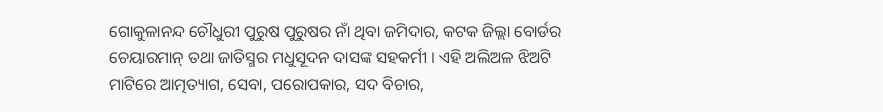ଗୋକୁଳାନନ୍ଦ ଚୌଧୁରୀ ପୁରୁଷ ପୁରୁଷର ନାଁ ଥିବା ଜମିଦାର, କଟକ ଜିଲ୍ଲା ବୋର୍ଡର ଚେୟାରମାନ୍ ତଥା ଜାତିସ୍ମର ମଧୁସୂଦନ ଦାସଙ୍କ ସହକର୍ମୀ । ଏହି ଅଲିଅଳ ଝିଅଟି ମାଟିରେ ଆତ୍ମତ୍ୟାଗ, ସେବା, ପରୋପକାର, ସଦ ବିଚାର,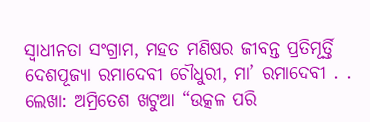ସ୍ଵାଧୀନତା ସଂଗ୍ରାମ, ମହତ ମଣିଷର ଜୀବନ୍ତ ପ୍ରତିମୂର୍ତ୍ତି ଦେଶପୂଜ୍ୟା ରମାଦେବୀ ଚୌଧୁରୀ, ମା’ ରମାଦେବୀ . .
ଲେଖା: ଅମ୍ରିତେଶ ଖଟୁଆ “ଉତ୍କଳ ପରି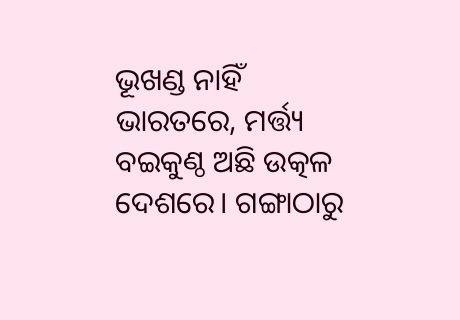ଭୂଖଣ୍ଡ ନାହିଁ ଭାରତରେ, ମର୍ତ୍ତ୍ୟ ବଇକୁଣ୍ଠ ଅଛି ଉତ୍କଳ ଦେଶରେ। ଗଙ୍ଗାଠାରୁ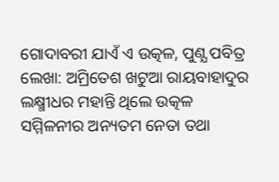ଗୋଦାବରୀ ଯାଏଁ ଏ ଉତ୍କଳ, ପୁଣ୍ଯ ପବିତ୍ର
ଲେଖା: ଅମ୍ରିତେଶ ଖଟୁଆ ରାୟବାହାଦୁର ଲକ୍ଷ୍ମୀଧର ମହାନ୍ତି ଥିଲେ ଉତ୍କଳ ସମ୍ମିଳନୀର ଅନ୍ୟତମ ନେତା ତଥା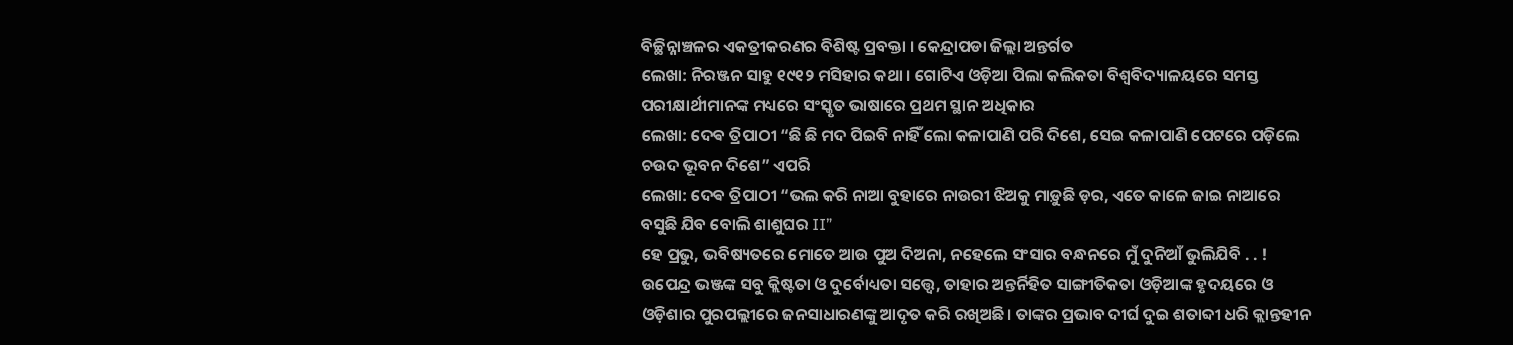ବିଚ୍ଛିନ୍ନାଞ୍ଚଳର ଏକତ୍ରୀକରଣର ବିଶିଷ୍ଟ ପ୍ରବକ୍ତା । କେନ୍ଦ୍ରାପଡା ଜିଲ୍ଲା ଅନ୍ତର୍ଗତ
ଲେଖା: ନିରଞ୍ଜନ ସାହୁ ୧୯୧୨ ମସିହାର କଥା । ଗୋଟିଏ ଓଡ଼ିଆ ପିଲା କଲିକତା ବିଶ୍ୱବିଦ୍ୟାଳୟରେ ସମସ୍ତ ପରୀକ୍ଷାର୍ଥୀମାନଙ୍କ ମଧ୍ୟରେ ସଂସ୍କୃତ ଭାଷାରେ ପ୍ରଥମ ସ୍ଥାନ ଅଧିକାର
ଲେଖା: ଦେଵ ତ୍ରିପାଠୀ “ଛି ଛି ମଦ ପିଇବି ନାହିଁ ଲୋ କଳାପାଣି ପରି ଦିଶେ, ସେଇ କଳାପାଣି ପେଟରେ ପଡ଼ିଲେ ଚଉଦ ଭୂବନ ଦିଶେ” ଏପରି
ଲେଖା: ଦେଵ ତ୍ରିପାଠୀ “ଭଲ କରି ନାଆ ବୁହାରେ ନାଉରୀ ଝିଅକୁ ମାଡ଼ୁଛି ଡ଼ର, ଏତେ କାଳେ ଜାଇ ନାଆରେ ବସୁଛି ଯିବ ବୋଲି ଶାଶୁଘର II”
ହେ ପ୍ରଭୁ, ଭବିଷ୍ୟତରେ ମୋତେ ଆଉ ପୁଅ ଦିଅନା, ନହେଲେ ସଂସାର ବନ୍ଧନରେ ମୁଁ ଦୁନିଆଁ ଭୁଲିଯିବି . . !
ଉପେନ୍ଦ୍ର ଭଞ୍ଜଙ୍କ ସବୁ କ୍ଲିଷ୍ଟତା ଓ ଦୁର୍ବୋଧ୍ୟତା ସତ୍ତ୍ୱେ, ତାହାର ଅନ୍ତର୍ନିହିତ ସାଙ୍ଗୀତିକତା ଓଡ଼ିଆଙ୍କ ହୃଦୟରେ ଓ ଓଡ଼ିଶାର ପୁରପଲ୍ଲୀରେ ଜନସାଧାରଣଙ୍କୁ ଆଦୃତ କରି ରଖିଅଛି। ତାଙ୍କର ପ୍ରଭାବ ଦୀର୍ଘ ଦୁଇ ଶତାବ୍ଦୀ ଧରି କ୍ଲାନ୍ତହୀନ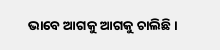ଭାବେ ଆଗକୁ ଆଗକୁ ଚାଲିଛି।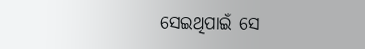ସେଇଥିପାଇଁ ସେ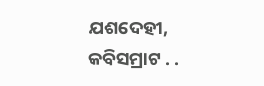ଯଶଦେହୀ, କବିସମ୍ରାଟ . .